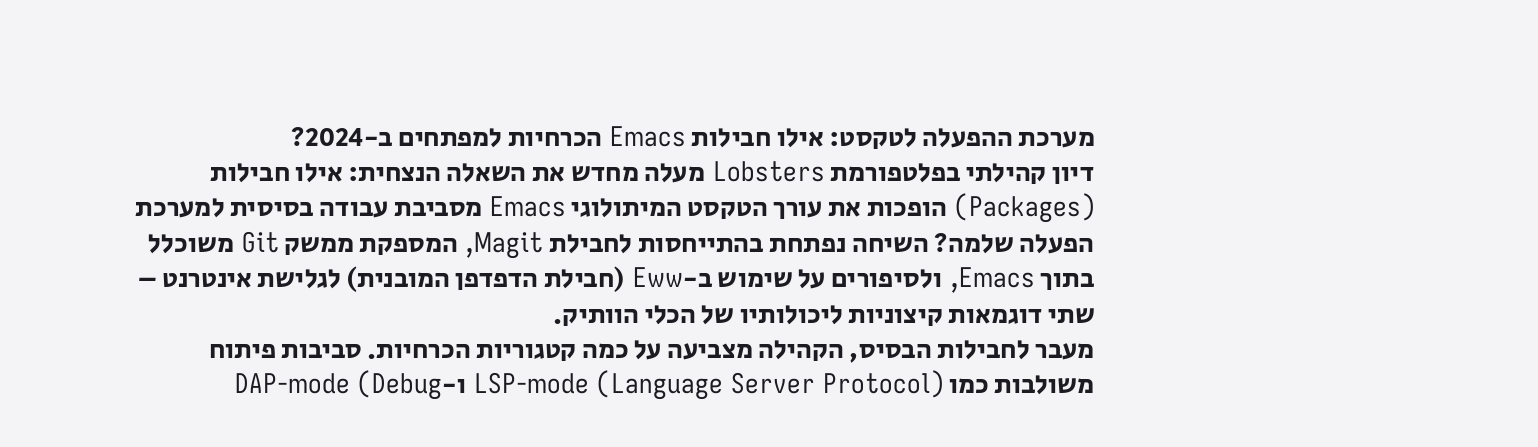מערכת ההפעלה לטקסט: אילו חבילות Emacs הכרחיות למפתחים ב-2024?
דיון קהילתי בפלטפורמת Lobsters מעלה מחדש את השאלה הנצחית: אילו חבילות (Packages) הופכות את עורך הטקסט המיתולוגי Emacs מסביבת עבודה בסיסית למערכת הפעלה שלמה? השיחה נפתחת בהתייחסות לחבילת Magit, המספקת ממשק Git משוכלל בתוך Emacs, ולסיפורים על שימוש ב-Eww (חבילת הדפדפן המובנית) לגלישת אינטרנט – שתי דוגמאות קיצוניות ליכולותיו של הכלי הוותיק.
מעבר לחבילות הבסיס, הקהילה מצביעה על כמה קטגוריות הכרחיות. סביבות פיתוח משולבות כמו LSP-mode (Language Server Protocol) ו-DAP-mode (Debug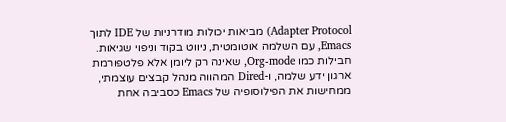Adapter Protocol) מביאות יכולות מודרניות של IDE לתוך Emacs, עם השלמה אוטומטית, ניווט בקוד וניפוי שגיאות. חבילות כמו Org-mode, שאינה רק ליומן אלא פלטפורמת ארגון ידע שלמה, ו-Dired המהווה מנהל קבצים עוצמתי, ממחישות את הפילוסופיה של Emacs כסביבה אחת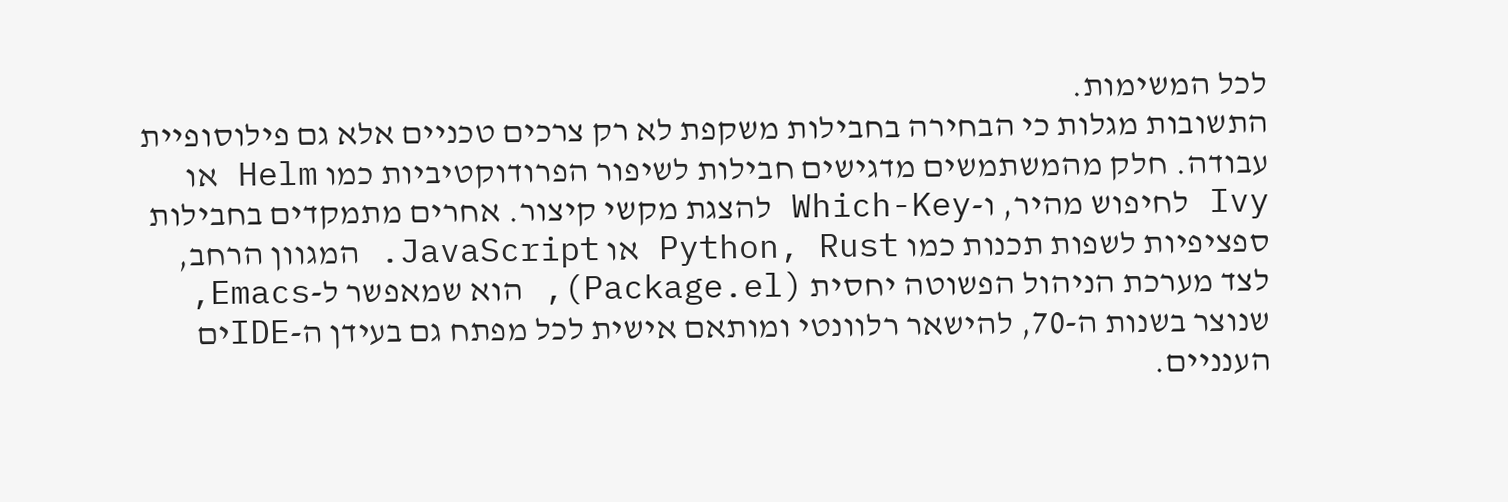לכל המשימות.
התשובות מגלות כי הבחירה בחבילות משקפת לא רק צרכים טכניים אלא גם פילוסופיית עבודה. חלק מהמשתמשים מדגישים חבילות לשיפור הפרודוקטיביות כמו Helm או Ivy לחיפוש מהיר, ו-Which-Key להצגת מקשי קיצור. אחרים מתמקדים בחבילות ספציפיות לשפות תכנות כמו Python, Rust או JavaScript. המגוון הרחב, לצד מערכת הניהול הפשוטה יחסית (Package.el), הוא שמאפשר ל-Emacs, שנוצר בשנות ה-70, להישאר רלוונטי ומותאם אישית לכל מפתח גם בעידן ה-IDEים הענניים.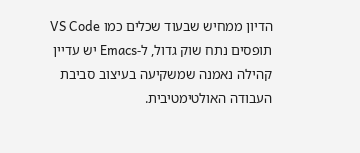הדיון ממחיש שבעוד שכלים כמו VS Code תופסים נתח שוק גדול, ל-Emacs יש עדיין קהילה נאמנה שמשקיעה בעיצוב סביבת העבודה האולטימטיבית.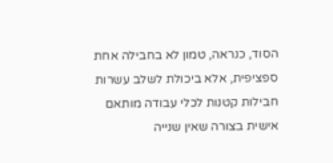הסוד, כנראה, טמון לא בחבילה אחת ספציפית, אלא ביכולת לשלב עשרות חבילות קטנות לכלי עבודה מותאם אישית בצורה שאין שנייה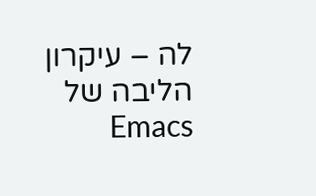לה – עיקרון הליבה של Emacs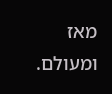מאז ומעולם.